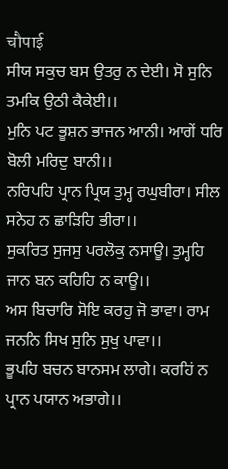चौपाई
ਸੀਯ ਸਕੁਚ ਬਸ ਉਤਰੁ ਨ ਦੇਈ। ਸੋ ਸੁਨਿ ਤਮਕਿ ਉਠੀ ਕੈਕੇਈ।।
ਮੁਨਿ ਪਟ ਭੂਸ਼ਨ ਭਾਜਨ ਆਨੀ। ਆਗੇਂ ਧਰਿ ਬੋਲੀ ਮਰਿਦੁ ਬਾਨੀ।।
ਨਰਿਪਹਿ ਪ੍ਰਾਨ ਪ੍ਰਿਯ ਤੁਮ੍ਹ ਰਘੁਬੀਰਾ। ਸੀਲ ਸਨੇਹ ਨ ਛਾਡ਼ਿਹਿ ਭੀਰਾ।।
ਸੁਕਰਿਤ ਸੁਜਸੁ ਪਰਲੋਕੁ ਨਸਾਊ। ਤੁਮ੍ਹਹਿ ਜਾਨ ਬਨ ਕਹਿਹਿ ਨ ਕਾਊ।।
ਅਸ ਬਿਚਾਰਿ ਸੋਇ ਕਰਹੁ ਜੋ ਭਾਵਾ। ਰਾਮ ਜਨਨਿ ਸਿਖ ਸੁਨਿ ਸੁਖੁ ਪਾਵਾ।।
ਭੂਪਹਿ ਬਚਨ ਬਾਨਸਮ ਲਾਗੇ। ਕਰਹਿਂ ਨ ਪ੍ਰਾਨ ਪਯਾਨ ਅਭਾਗੇ।।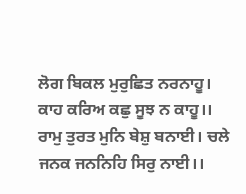ਲੋਗ ਬਿਕਲ ਮੁਰੁਛਿਤ ਨਰਨਾਹੂ। ਕਾਹ ਕਰਿਅ ਕਛੁ ਸੂਝ ਨ ਕਾਹੂ।।
ਰਾਮੁ ਤੁਰਤ ਮੁਨਿ ਬੇਸ਼ੁ ਬਨਾਈ। ਚਲੇ ਜਨਕ ਜਨਨਿਹਿ ਸਿਰੁ ਨਾਈ।।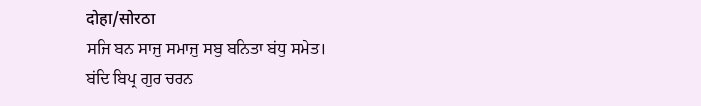दोहा/सोरठा
ਸਜਿ ਬਨ ਸਾਜੁ ਸਮਾਜੁ ਸਬੁ ਬਨਿਤਾ ਬਂਧੁ ਸਮੇਤ।
ਬਂਦਿ ਬਿਪ੍ਰ ਗੁਰ ਚਰਨ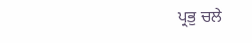ਪ੍ਰਭੁ ਚਲੇ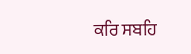ਕਰਿ ਸਬਹਿ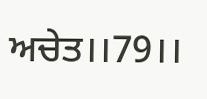ਅਚੇਤ।।79।।